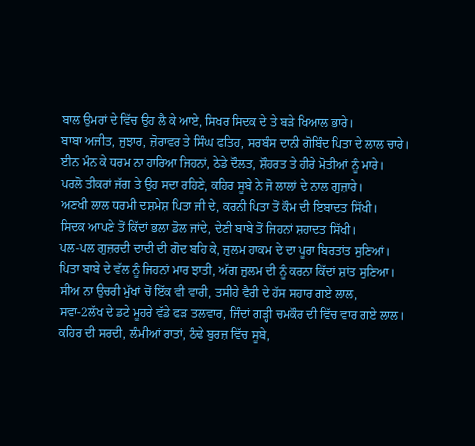ਬਾਲ ਉਮਰਾਂ ਦੇ ਵਿੱਚ ਉਹ ਲੈ ਕੇ ਆਏ, ਸਿਖਰ ਸਿਦਕ ਦੇ ਤੇ ਬੜੇ ਖਿਆਲ ਭਾਰੇ।
ਬਾਬਾ ਅਜੀਤ, ਜੁਝਾਰ, ਜ਼ੋਰਾਵਰ ਤੇ ਸਿੰਘ ਫਤਿਹ, ਸਰਬੰਸ ਦਾਨੀ ਗੋਬਿੰਦ ਪਿਤਾ ਦੇ ਲਾਲ ਚਾਰੇ।
ਈਨ ਮੰਨ ਕੇ ਧਰਮ ਨਾ ਹਾਰਿਆ ਜਿਹਨਾਂ, ਠੇਡੇ ਦੌਲਤ, ਸ਼ੌਹਰਤ ਤੇ ਹੀਰੇ ਮੋਤੀਆਂ ਨੂੰ ਮਾਰੇ।
ਪਰਲੋ ਤੀਕਰਾਂ ਜੱਗ ਤੇ ਉਹ ਸਦਾ ਰਹਿਣੇ, ਕਹਿਰ ਸੂਬੇ ਨੇ ਜੋ ਲਾਲਾਂ ਦੇ ਨਾਲ ਗੁਜ਼ਾਰੇ।
ਅਣਖੀ ਲਾਲ ਧਰਮੀ ਦਸ਼ਮੇਸ਼ ਪਿਤਾ ਜੀ ਦੇ, ਕਰਨੀ ਪਿਤਾ ਤੋਂ ਕੌਮ ਦੀ ਇਬਾਦਤ ਸਿੱਖੀ।
ਸਿਦਕ ਆਪਣੇ ਤੋਂ ਕਿੱਦਾਂ ਭਲਾ ਡੋਲ ਜਾਂਦੇ, ਦੇਣੀ ਬਾਬੇ ਤੋਂ ਜਿਹਨਾਂ ਸ਼ਹਾਦਤ ਸਿੱਖੀ।
ਪਲ-ਪਲ ਗੁਜ਼ਰਦੀ ਦਾਦੀ ਦੀ ਗੋਦ ਬਹਿ ਕੇ, ਜ਼ੁਲਮ ਹਾਕਮ ਦੇ ਦਾ ਪੂਰਾ ਬਿਰਤਾਂਤ ਸੁਣਿਆਂ।
ਪਿਤਾ ਬਾਬੇ ਦੇ ਵੱਲ ਨੂੰ ਜਿਹਨਾਂ ਮਾਰ ਝਾਤੀ, ਅੱਗ ਜ਼ੁਲਮ ਦੀ ਨੂੰ ਕਰਨਾ ਕਿੱਦਾਂ ਸ਼ਾਂਤ ਸੁਣਿਆ।
ਸੀਅ ਨਾ ਉਚਰੀ ਮੁੱਖਾਂ ਚੋਂ ਇੱਕ ਵੀ ਵਾਰੀ, ਤਸੀਹੇ ਵੈਰੀ ਦੇ ਹੱਸ ਸਹਾਰ ਗਏ ਲਾਲ,
ਸਵਾ-2ਲੱਖ ਦੇ ਡਟੇ ਮੂਹਰੇ ਵੱਡੇ ਫੜ ਤਲਵਾਰ, ਜਿੰਦਾਂ ਗੜ੍ਹੀ ਚਮਕੌਰ ਦੀ ਵਿੱਚ ਵਾਰ ਗਏ ਲਾਲ।
ਕਹਿਰ ਦੀ ਸਰਦੀ, ਲੰਮੀਆਂ ਰਾਤਾਂ, ਠੰਢੇ ਬੁਰਜ਼ ਵਿੱਚ ਸੂਬੇ,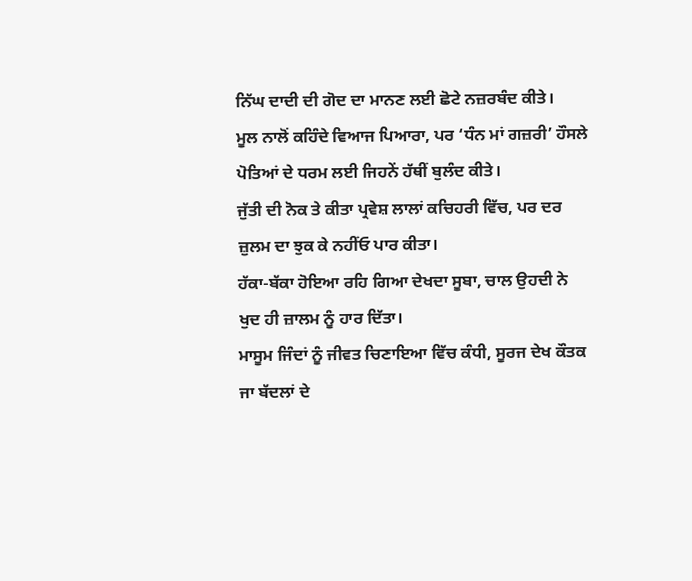ਨਿੱਘ ਦਾਦੀ ਦੀ ਗੋਦ ਦਾ ਮਾਨਣ ਲਈ ਛੋਟੇ ਨਜ਼ਰਬੰਦ ਕੀਤੇ।
ਮੂਲ ਨਾਲੋਂ ਕਹਿੰਦੇ ਵਿਆਜ ਪਿਆਰਾ, ਪਰ ‘ਧੰਨ ਮਾਂ ਗਜ਼ਰੀ’ ਹੌਸਲੇ ਪੋਤਿਆਂ ਦੇ ਧਰਮ ਲਈ ਜਿਹਨੇਂ ਹੱਥੀਂ ਬੁਲੰਦ ਕੀਤੇ।
ਜੁੱਤੀ ਦੀ ਨੋਕ ਤੇ ਕੀਤਾ ਪ੍ਰਵੇਸ਼ ਲਾਲਾਂ ਕਚਿਹਰੀ ਵਿੱਚ, ਪਰ ਦਰ ਜ਼ੁਲਮ ਦਾ ਝੁਕ ਕੇ ਨਹੀਂਓ ਪਾਰ ਕੀਤਾ।
ਹੱਕਾ-ਬੱਕਾ ਹੋਇਆ ਰਹਿ ਗਿਆ ਦੇਖਦਾ ਸੂਬਾ, ਚਾਲ ਉਹਦੀ ਨੇ ਖੁਦ ਹੀ ਜ਼ਾਲਮ ਨੂੰ ਹਾਰ ਦਿੱਤਾ।
ਮਾਸੂਮ ਜਿੰਦਾਂ ਨੂੰ ਜੀਵਤ ਚਿਣਾਇਆ ਵਿੱਚ ਕੰਧੀ, ਸੂਰਜ ਦੇਖ ਕੌਤਕ ਜਾ ਬੱਦਲਾਂ ਦੇ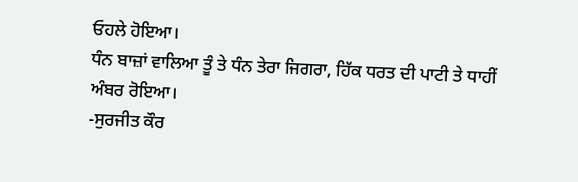ਓਹਲੇ ਹੋਇਆ।
ਧੰਨ ਬਾਜ਼ਾਂ ਵਾਲਿਆ ਤੂੰ ਤੇ ਧੰਨ ਤੇਰਾ ਜਿਗਰਾ, ਹਿੱਕ ਧਰਤ ਦੀ ਪਾਟੀ ਤੇ ਧਾਹੀਂ ਅੰਬਰ ਰੋਇਆ।
-ਸੁਰਜੀਤ ਕੌਰ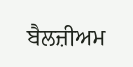ਬੈਲਜ਼ੀਅਮ